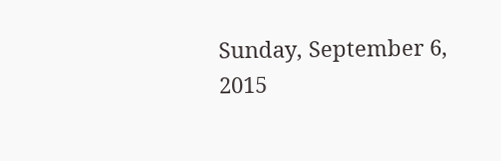Sunday, September 6, 2015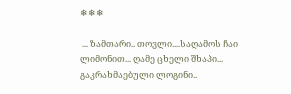❄❄❄

 ... ზამთარი.. თოვლი....საღამოს ჩაი ლიმონით... ღამე ცხელი შხაპი... გაკრახმაებული ლოგინი..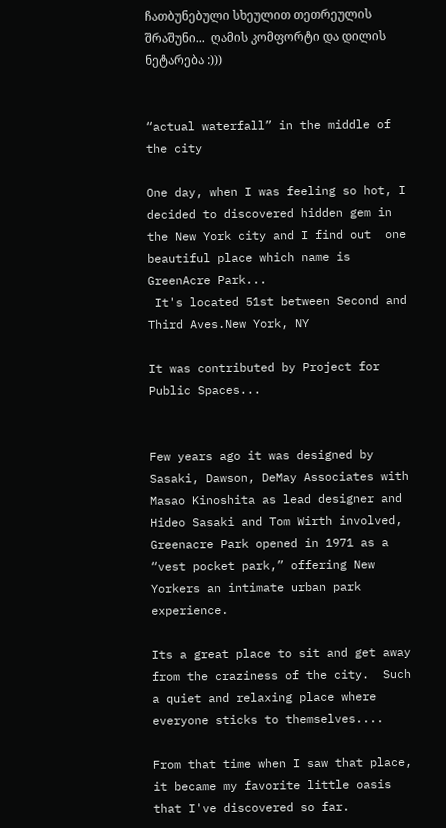ჩათბუნებული სხეულით თეთრეულის შრაშუნი...  ღამის კომფორტი და დილის ნეტარება :)))


“actual waterfall” in the middle of the city

One day, when I was feeling so hot, I decided to discovered hidden gem in the New York city and I find out  one beautiful place which name is GreenAcre Park...
 It's located 51st between Second and Third Aves.New York, NY

It was contributed by Project for Public Spaces...


Few years ago it was designed by Sasaki, Dawson, DeMay Associates with Masao Kinoshita as lead designer and Hideo Sasaki and Tom Wirth involved, Greenacre Park opened in 1971 as a “vest pocket park,” offering New Yorkers an intimate urban park experience.

Its a great place to sit and get away from the craziness of the city.  Such a quiet and relaxing place where everyone sticks to themselves....

From that time when I saw that place, it became my favorite little oasis that I've discovered so far.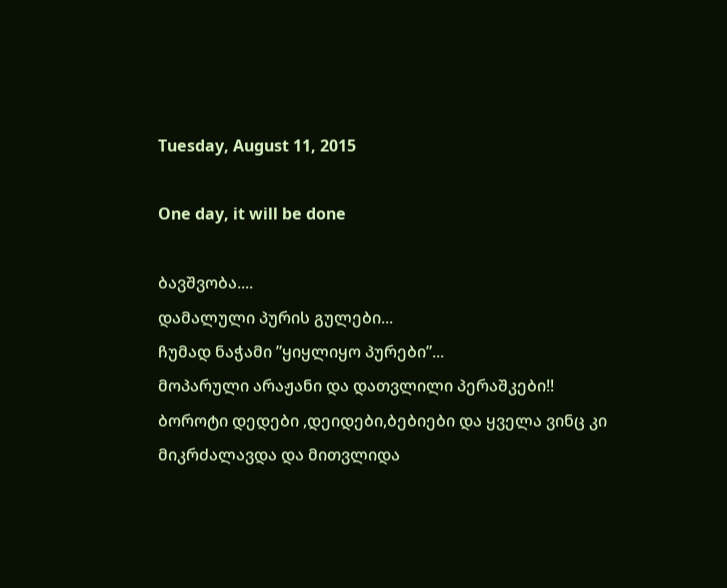Tuesday, August 11, 2015

One day, it will be done

ბავშვობა....
დამალული პურის გულები...
ჩუმად ნაჭამი ”ყიყლიყო პურები”...
მოპარული არაჟანი და დათვლილი პერაშკები!!
ბოროტი დედები ,დეიდები,ბებიები და ყველა ვინც კი მიკრძალავდა და მითვლიდა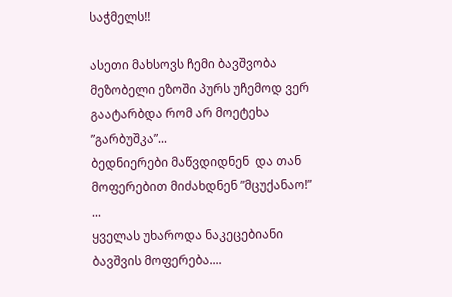საჭმელს!!

ასეთი მახსოვს ჩემი ბავშვობა მეზობელი ეზოში პურს უჩემოდ ვერ გაატარბდა რომ არ მოეტეხა ”გარბუშკა”...
ბედნიერები მაწვდიდნენ  და თან მოფერებით მიძახდნენ ”მცუქანაო!” ...
ყველას უხაროდა ნაკეცებიანი ბავშვის მოფერება....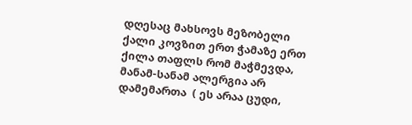დღესაც მახსოვს მეზობელი ქალი კოვზით ერთ ჭამაზე ერთ ქილა თაფლს რომ მაჭმევდა, მანამ-სანამ ალერგია არ დამემართა  ( ეს არაა ცუდი,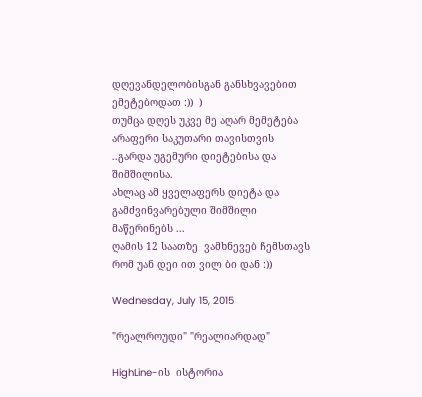დღევანდელობისგან განსხვავებით ემეტებოდათ :))  )
თუმცა დღეს უკვე მე აღარ მემეტება არაფერი საკუთარი თავისთვის ..გარდა უგემური დიეტებისა და შიმშილისა.
ახლაც ამ ყველაფერს დიეტა და გამძვინვარებული შიმშილი მაწერინებს ...
ღამის 12 საათზე  ვამხნევებ ჩემსთავს რომ უან დეი ით ვილ ბი დან :))

Wednesday, July 15, 2015

"რეალროუდი" "რეალიარდად"

HighLine-ის  ისტორია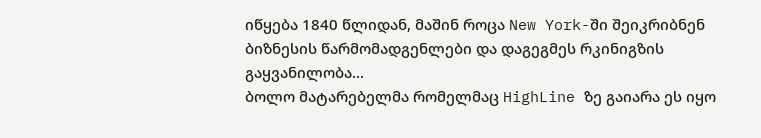იწყება 1840 წლიდან, მაშინ როცა New York-ში შეიკრიბნენ ბიზნესის წარმომადგენლები და დაგეგმეს რკინიგზის გაყვანილობა...
ბოლო მატარებელმა რომელმაც HighLine ზე გაიარა ეს იყო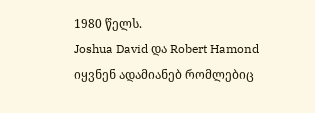1980 წელს.
Joshua David და Robert Hamond იყვნენ ადამიანებ რომლებიც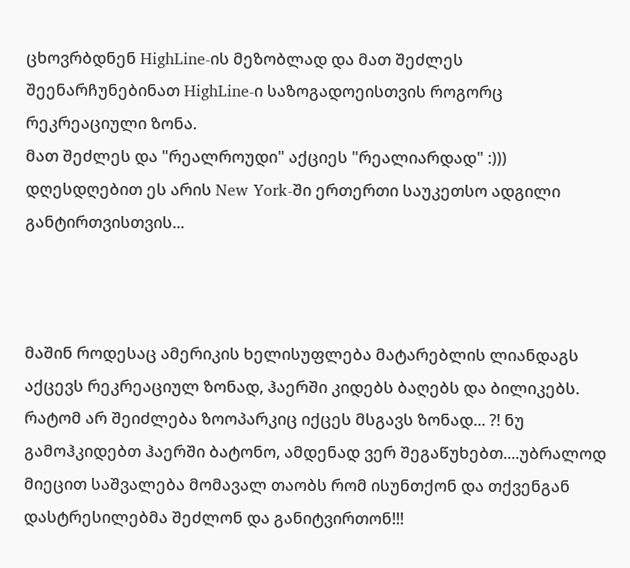ცხოვრბდნენ HighLine-ის მეზობლად და მათ შეძლეს შეენარჩუნებინათ HighLine-ი საზოგადოეისთვის როგორც რეკრეაციული ზონა.
მათ შეძლეს და "რეალროუდი" აქციეს "რეალიარდად" :)))
დღესდღებით ეს არის New York-ში ერთერთი საუკეთსო ადგილი განტირთვისთვის...



მაშინ როდესაც ამერიკის ხელისუფლება მატარებლის ლიანდაგს აქცევს რეკრეაციულ ზონად, ჰაერში კიდებს ბაღებს და ბილიკებს. რატომ არ შეიძლება ზოოპარკიც იქცეს მსგავს ზონად... ?! ნუ გამოჰკიდებთ ჰაერში ბატონო, ამდენად ვერ შეგაწუხებთ....უბრალოდ მიეცით საშვალება მომავალ თაობს რომ ისუნთქონ და თქვენგან დასტრესილებმა შეძლონ და განიტვირთონ!!!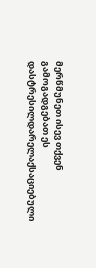მერწმუნეთ ისევ თქვენ გამოგადგებათ ეს დასტრესილდარელაქსაციებული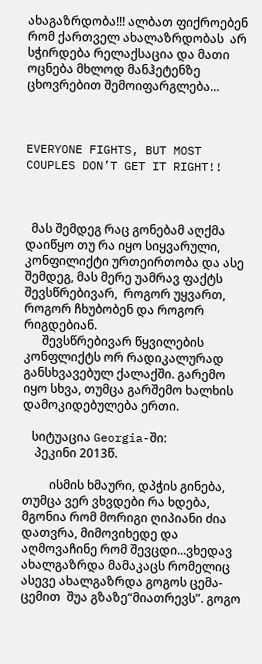ახაგაზრდობა!!! ალბათ ფიქროებენ რომ ქართველ ახალაზრდობას  არ სჭირდება რელაქსაცია და მათი ოცნება მხლოდ მანჰეტენზე ცხოვრებით შემოიფარგლება...



EVERYONE FIGHTS, BUT MOST COUPLES DON’T GET IT RIGHT!!



  მას შემდეგ რაც გონებამ აღქმა დაიწყო თუ რა იყო სიყვარული, კონფილიქტი ურთეირთობა და ასე შემდეგ, მას მერე უამრავ ფაქტს   შევსწრებივარ,  როგორ უყვართ, როგორ ჩხუბობენ და როგორ რიგდებიან.
      შევსწრებივარ წყვილების კონფლიქტს ორ რადიკალურად განსხვავებულ ქალაქში. გარემო იყო სხვა, თუმცა გარშემო ხალხის დამოკიდებულება ერთი.

   სიტუაცია Georgia-ში:
    პეკინი 2013წ.

         ისმის ხმაური, დპჭის გინება, თუმცა ვერ ვხვდები რა ხდება, მგონია რომ მორიგი ღიპიანი ძია დათვრა, მიმოვიხედე და აღმოვაჩინე რომ შევცდი...ვხედავ ახალგაზრდა მამაკაცს რომელიც ასევე ახალგაზრდა გოგოს ცემა-ცემით  შუა გზაზე“მიათრევს”. გოგო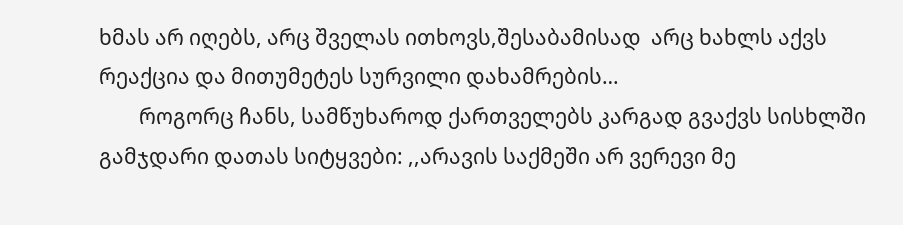ხმას არ იღებს, არც შველას ითხოვს,შესაბამისად  არც ხახლს აქვს რეაქცია და მითუმეტეს სურვილი დახამრების…
        როგორც ჩანს, სამწუხაროდ ქართველებს კარგად გვაქვს სისხლში გამჯდარი დათას სიტყვები: ,,არავის საქმეში არ ვერევი მე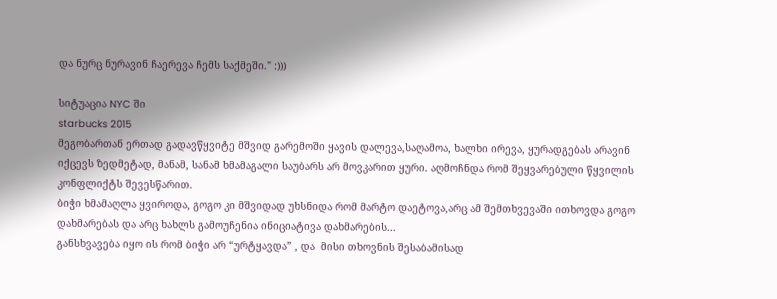და ნურც ნურავინ ჩაერევა ჩემს საქმეში." :)))

სიტუაცია NYC ში
starbucks 2015
მეგობართან ერთად გადავწყვიტე მშვიდ გარემოში ყავის დალევა,საღამოა, ხალხი ირევა, ყურადგებას არავინ იქცევს ზედმეტად, მანამ, სანამ ხმამაგალი საუბარს არ მოვკარით ყური. აღმოჩნდა რომ შეყვარებული წყვილის კონფლიქტს შევესწარით.
ბიჭი ხმამაღლა ყვიროდა, გოგო კი მშვიდად უხსნიდა რომ მარტო დაეტოვა,არც ამ შემთხვევაში ითხოვდა გოგო დახმარებას და არც ხახლს გამოუჩენია ინიციატივა დახმარების...
განსხვავება იყო ის რომ ბიჭი არ “ურტყავდა” , და  მისი თხოვნის შესაბამისად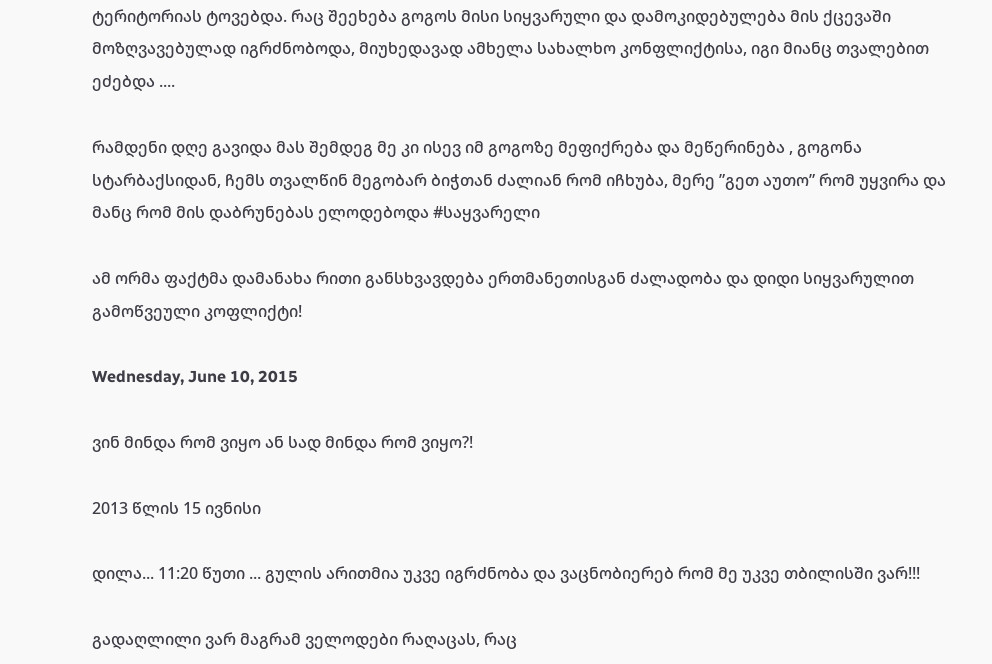ტერიტორიას ტოვებდა. რაც შეეხება გოგოს მისი სიყვარული და დამოკიდებულება მის ქცევაში მოზღვავებულად იგრძნობოდა, მიუხედავად ამხელა სახალხო კონფლიქტისა, იგი მიანც თვალებით ეძებდა ....

რამდენი დღე გავიდა მას შემდეგ მე კი ისევ იმ გოგოზე მეფიქრება და მეწერინება , გოგონა სტარბაქსიდან, ჩემს თვალწინ მეგობარ ბიჭთან ძალიან რომ იჩხუბა, მერე ”გეთ აუთო” რომ უყვირა და მანც რომ მის დაბრუნებას ელოდებოდა #საყვარელი

ამ ორმა ფაქტმა დამანახა რითი განსხვავდება ერთმანეთისგან ძალადობა და დიდი სიყვარულით გამოწვეული კოფლიქტი!

Wednesday, June 10, 2015

ვინ მინდა რომ ვიყო ან სად მინდა რომ ვიყო?!

2013 წლის 15 ივნისი

დილა... 11:20 წუთი ... გულის არითმია უკვე იგრძნობა და ვაცნობიერებ რომ მე უკვე თბილისში ვარ!!!

გადაღლილი ვარ მაგრამ ველოდები რაღაცას, რაც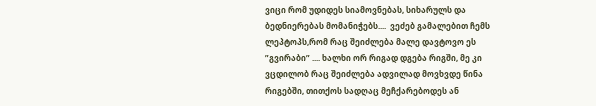ვიცი რომ უდიდეს სიამოვნებას, სიხარულს და ბედნიერებას მომანიჭებს....  ვეძებ გამალებით ჩემს ლეპტოპს,რომ რაც შეიძლება მალე დავტოვო ეს ”გვირაბი” .... ხალხი ორ რიგად დგება რიგში, მე კი ვცდილობ რაც შეიძლება ადვილად მოვხვდე წინა რიგებში, თითქოს სადღაც მეჩქარებოდეს ან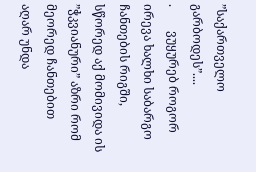”საქართველო გარბოდეს”....
.        ვუყურებ როგორ ირევა ხალხი საბარგო ჩანთების რიგში, სწორედ აქ მომივიდა ის ”ჭკვიანური” აზრი რომ მეორედ ჩანთებით აღარ უნდა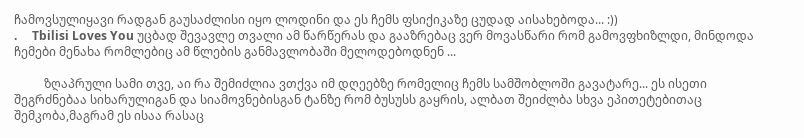ჩამოვსულიყავი რადგან გაუსაძლისი იყო ლოდინი და ეს ჩემს ფსიქიკაზე ცუდად აისახებოდა... :))
.     Tbilisi Loves You უცბად შევავლე თვალი ამ წარწერას და გააზრებაც ვერ მოვასწარი რომ გამოვფხიზლდი, მინდოდა ჩემები მენახა რომლებიც ამ წლების განმავლობაში მელოდებოდნენ ...

          ზღაპრული სამი თვე, აი რა შემიძლია ვთქვა იმ დღეებზე რომელიც ჩემს სამშობლოში გავატარე... ეს ისეთი შეგრძნებაა სიხარულიგან და სიამოვნებისგან ტანზე რომ ბუსუსს გაყრის, ალბათ შეიძლბა სხვა ეპითეტებითაც შემკობა,მაგრამ ეს ისაა რასაც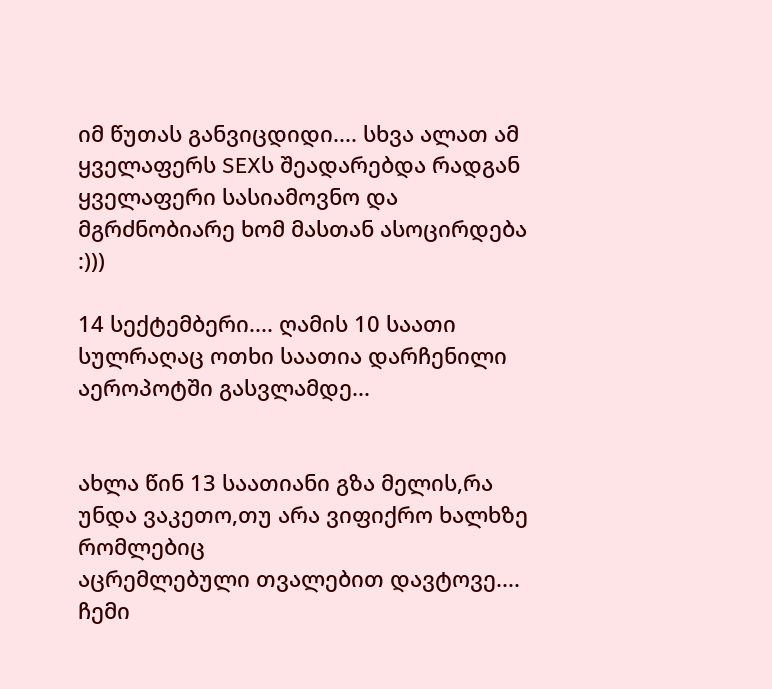იმ წუთას განვიცდიდი.... სხვა ალათ ამ ყველაფერს SEXს შეადარებდა რადგან ყველაფერი სასიამოვნო და მგრძნობიარე ხომ მასთან ასოცირდება :)))

14 სექტემბერი.... ღამის 10 საათი
სულრაღაც ოთხი საათია დარჩენილი აეროპოტში გასვლამდე...


ახლა წინ 13 საათიანი გზა მელის,რა უნდა ვაკეთო,თუ არა ვიფიქრო ხალხზე რომლებიც
აცრემლებული თვალებით დავტოვე.... ჩემი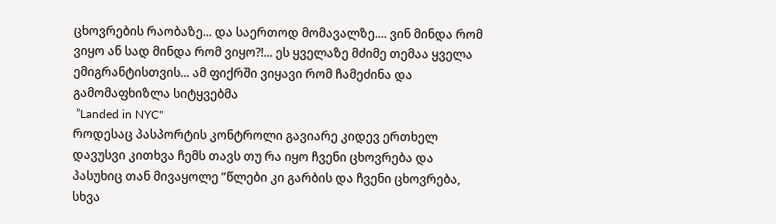ცხოვრების რაობაზე... და საერთოდ მომავალზე.... ვინ მინდა რომ ვიყო ან სად მინდა რომ ვიყო?!... ეს ყველაზე მძიმე თემაა ყველა ემიგრანტისთვის... ამ ფიქრში ვიყავი რომ ჩამეძინა და გამომაფხიზლა სიტყვებმა
 ”Landed in NYC"
როდესაც პასპორტის კონტროლი გავიარე კიდევ ერთხელ დავუსვი კითხვა ჩემს თავს თუ რა იყო ჩვენი ცხოვრება და პასუხიც თან მივაყოლე ”წლები კი გარბის და ჩვენი ცხოვრება, სხვა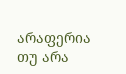არაფერია თუ არა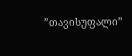”თავისუფალი”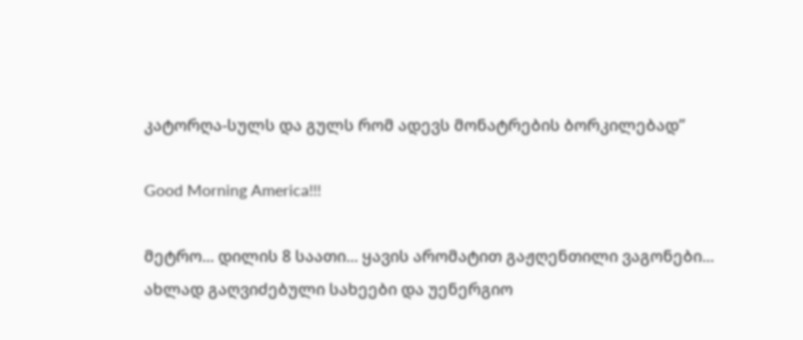კატორღა-სულს და გულს რომ ადევს მონატრების ბორკილებად”

Good Morning America!!!

მეტრო... დილის 8 საათი... ყავის არომატით გაჟღენთილი ვაგონები...
ახლად გაღვიძებული სახეები და უენერგიო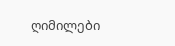ღიმილები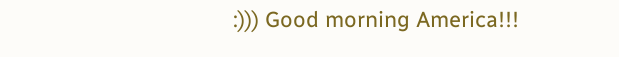:))) Good morning America!!!